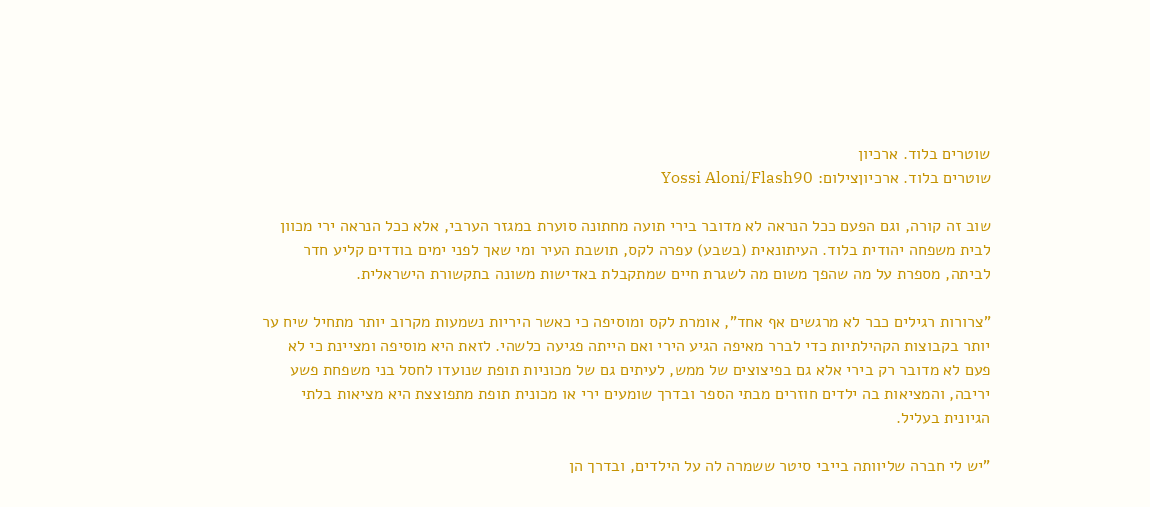שוטרים בלוד. ארכיון
שוטרים בלוד. ארכיוןצילום: Yossi Aloni/Flash90

שוב זה קורה, וגם הפעם ככל הנראה לא מדובר בירי תועה מחתונה סוערת במגזר הערבי, אלא ככל הנראה ירי מכוון לבית משפחה יהודית בלוד. העיתונאית (בשבע) עפרה לקס, תושבת העיר ומי שאך לפני ימים בודדים קליע חדר לביתה, מספרת על מה שהפך משום מה לשגרת חיים שמתקבלת באדישות משונה בתקשורת הישראלית.

"צרורות רגילים כבר לא מרגשים אף אחד", אומרת לקס ומוסיפה כי כאשר היריות נשמעות מקרוב יותר מתחיל שיח ער יותר בקבוצות הקהילתיות כדי לברר מאיפה הגיע הירי ואם הייתה פגיעה כלשהי. לזאת היא מוסיפה ומציינת כי לא פעם לא מדובר רק בירי אלא גם בפיצוצים של ממש, לעיתים גם של מכוניות תופת שנועדו לחסל בני משפחת פשע יריבה, והמציאות בה ילדים חוזרים מבתי הספר ובדרך שומעים ירי או מכונית תופת מתפוצצת היא מציאות בלתי הגיונית בעליל.

"יש לי חברה שליוותה בייבי סיטר ששמרה לה על הילדים, ובדרך הן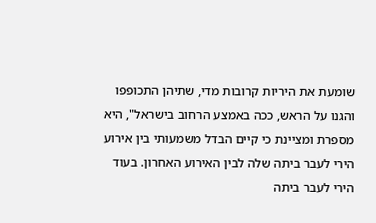שומעת את היריות קרובות מדי, שתיהן התכופפו והגנו על הראש, ככה באמצע הרחוב בישראל", היא מספרת ומציינת כי קיים הבדל משמעותי בין אירוע הירי לעבר ביתה שלה לבין האירוע האחרון. בעוד הירי לעבר ביתה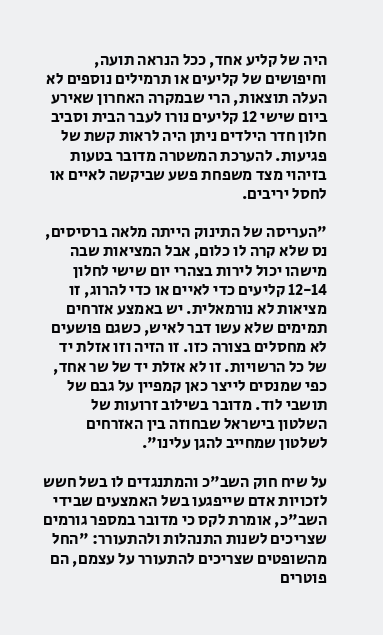היה של קליע אחד, ככל הנראה תועה, וחיפושים של קליעים או תרמילים נוספים לא העלה תוצאות, הרי שבמקרה האחרון שאירע ביום שישי 12 קליעים נורו לעבר הבית וסביב חלון חדר הילדים ניתן היה לראות קשת של פגיעות. להערכת המשטרה מדובר בטעות בזיהוי מצד משפחת פשע שביקשה לאיים או לחסל יריבים.

"העריסה של התינוק הייתה מלאה ברסיסים, נס שלא קרה לו כלום, אבל המציאות שבה מישהו יכול לירות בצהרי יום שישי לחלון 12-14 קליעים כדי לאיים או כדי להרוג, זו מציאות לא נורמאלית. יש באמצע אזרחים תמימים שלא עשו דבר לאיש, כשגם פושעים לא מחסלים בצורה כזו. זו הזיה וזו אזלת יד של כל הרשויות. זו לא אזלת יד של שר אחד, כפי שמנסים לייצר כאן קמפיין על גבם של תושבי לוד. מדובר בשילוב זרועות של השלטון בישראל שבחוזה בין האזרחים לשלטון שמחייב להגן עלינו".

על שיח חוק השב"כ והמתנגדים לו בשל חשש לזכויות אדם שייפגעו בשל האמצעים שבידי השב"כ, אומרת לקס כי מדובר במספר גורמים שצריכים לשנות התנהלות ולהתעורר: "החל מהשופטים שצריכים להתעורר על עצמם, הם פוטרים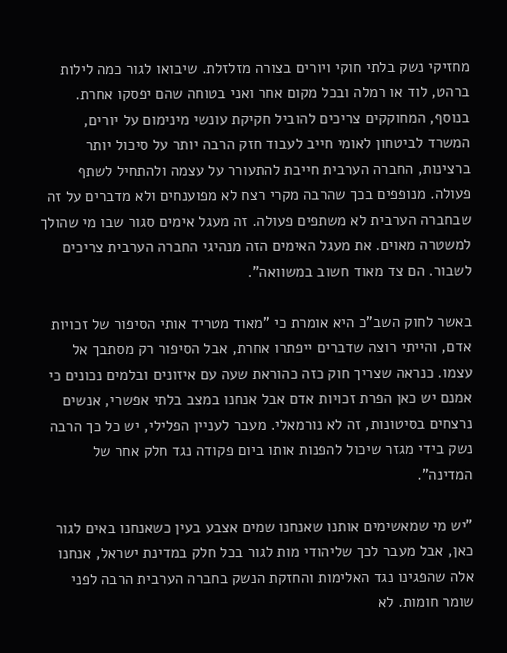מחזיקי נשק בלתי חוקי ויורים בצורה מזלזלת. שיבואו לגור כמה לילות ברהט, לוד או רמלה ובכל מקום אחר ואני בטוחה שהם יפסקו אחרת. בנוסף, המחוקקים צריכים להוביל חקיקת עונשי מינימום על יורים, המשרד לביטחון לאומי חייב לעבוד חזק הרבה יותר על סיכול יותר ברצינות, החברה הערבית חייבת להתעורר על עצמה ולהתחיל לשתף פעולה. מנופפים בכך שהרבה מקרי רצח לא מפוענחים ולא מדברים על זה שבחברה הערבית לא משתפים פעולה. זה מעגל אימים סגור שבו מי שהולך למשטרה מאוים. את מעגל האימים הזה מנהיגי החברה הערבית צריכים לשבור. הם צד מאוד חשוב במשוואה".

באשר לחוק השב"כ היא אומרת כי "מאוד מטריד אותי הסיפור של זכויות אדם, והייתי רוצה שדברים ייפתרו אחרת, אבל הסיפור רק מסתבך אל עצמו. כנראה שצריך חוק כזה כהוראת שעה עם איזונים ובלמים נכונים כי אמנם יש כאן הפרת זכויות אדם אבל אנחנו במצב בלתי אפשרי, אנשים נרצחים בסיטונות, זה לא נורמאלי. מעבר לעניין הפלילי, יש כל כך הרבה נשק בידי מגזר שיכול להפנות אותו ביום פקודה נגד חלק אחר של המדינה".

"יש מי שמאשימים אותנו שאנחנו שמים אצבע בעין כשאנחנו באים לגור כאן, אבל מעבר לכך שליהודי מות לגור בכל חלק במדינת ישראל, אנחנו אלה שהפגינו נגד האלימות והחזקת הנשק בחברה הערבית הרבה לפני שומר חומות. לא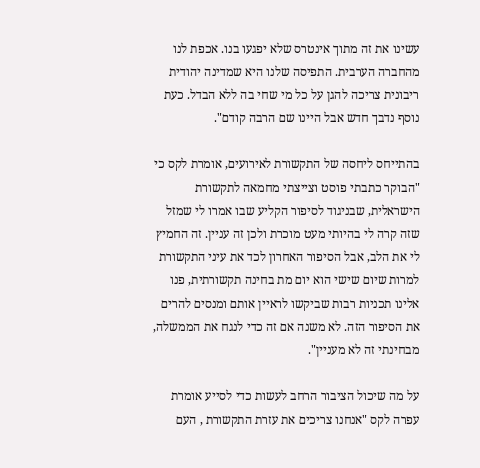עשינו את זה מתוך אינטרס שלא יפגעו בנו. אכפת לנו מהחברה הערבית. התפיסה שלנו היא שמדינה יהודית ריבונית צריכה להגן על כל מי שחי בה ללא הבדל. כעת נוסף נדבך חדש אבל היינו שם הרבה קודם".

בהתייחס ליחסה של התקשורת לאירועים, אומרת לקס כי "הבוקר כתבתי פוסט וצייצתי מחמאה לתקשורת הישראלית, שבניגוד לסיפור הקליע שבו אמרו לי שמזל שזה קרה לי בהיותי מעט מוכרת ולכן זה עניין. זה החמיץ לי את הלב, אבל הסיפור האחרון לכד את עיני התקשורת למרות שיום שישי הוא יום מת בחינה תקשורתית, פנו אלינו תכניות רבות שביקשו לראיין אותם ומנסים להרים את הסיפור הזה. לא משנה אם זה כדי לנגח את הממשלה, מבחינתי זה לא מעניין".

על מה שיכול הציבור הרחב לעשות כדי לסייע אומרת עפרה לקס "אנחנו צריכים את עזרת התקשורת , העם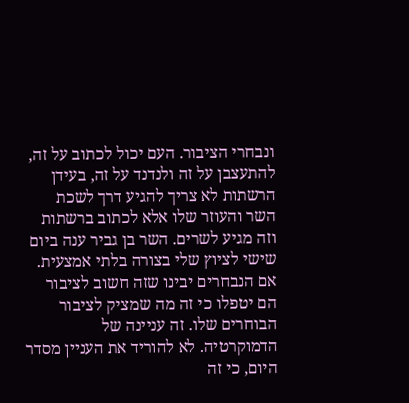ונבחרי הציבור. העם יכול לכתוב על זה, להתעצבן על זה ולנדנד על זה, בעידן הרשתות לא צריך להגיע דרך לשכת השר והעוזר שלו אלא לכתוב ברשתות וזה מגיע לשרים. השר בן גביר ענה ביום שישי לציוץ שלי בצורה בלתי אמצעית. אם הנבחרים יבינו שזה חשוב לציבור הם יטפלו כי זה מה שמציק לציבור הבוחרים שלו. זה עניינה של הדמוקרטיה. לא להוריד את העניין מסדר היום, כי זה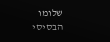שלומו הבסיסי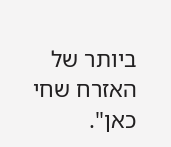ביותר של האזרח שחי כאן".